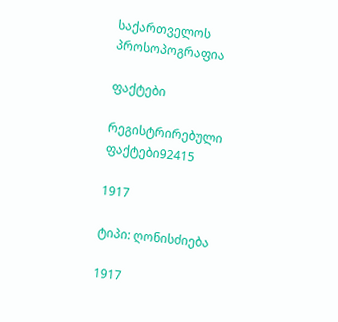საქართველოს პროსოპოგრაფია

ფაქტები

რეგისტრირებული ფაქტები92415

1917

ტიპი: ღონისძიება

1917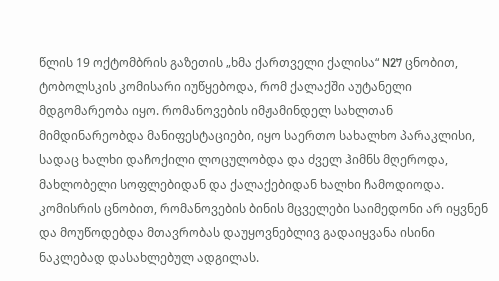წლის 19 ოქტომბრის გაზეთის „ხმა ქართველი ქალისა“ N27 ცნობით, ტობოლსკის კომისარი იუწყებოდა, რომ ქალაქში აუტანელი მდგომარეობა იყო. რომანოვების იმჟამინდელ სახლთან მიმდინარეობდა მანიფესტაციები, იყო საერთო სახალხო პარაკლისი, სადაც ხალხი დაჩოქილი ლოცულობდა და ძველ ჰიმნს მღეროდა, მახლობელი სოფლებიდან და ქალაქებიდან ხალხი ჩამოდიოდა. კომისრის ცნობით, რომანოვების ბინის მცველები საიმედონი არ იყვნენ და მოუწოდებდა მთავრობას დაუყოვნებლივ გადაიყვანა ისინი ნაკლებად დასახლებულ ადგილას.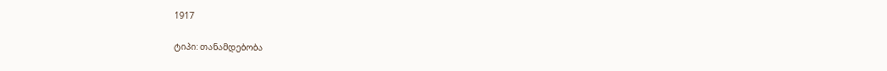1917

ტიპი: თანამდებობა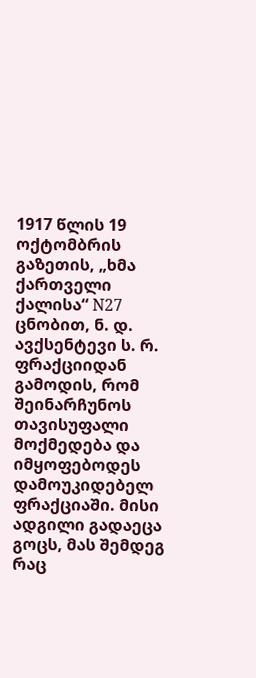1917 წლის 19 ოქტომბრის გაზეთის, „ხმა ქართველი ქალისა“ N27 ცნობით, ნ. დ. ავქსენტევი ს. რ. ფრაქციიდან გამოდის, რომ შეინარჩუნოს თავისუფალი მოქმედება და იმყოფებოდეს დამოუკიდებელ ფრაქციაში. მისი ადგილი გადაეცა გოცს, მას შემდეგ რაც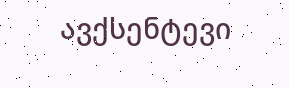ავქსენტევი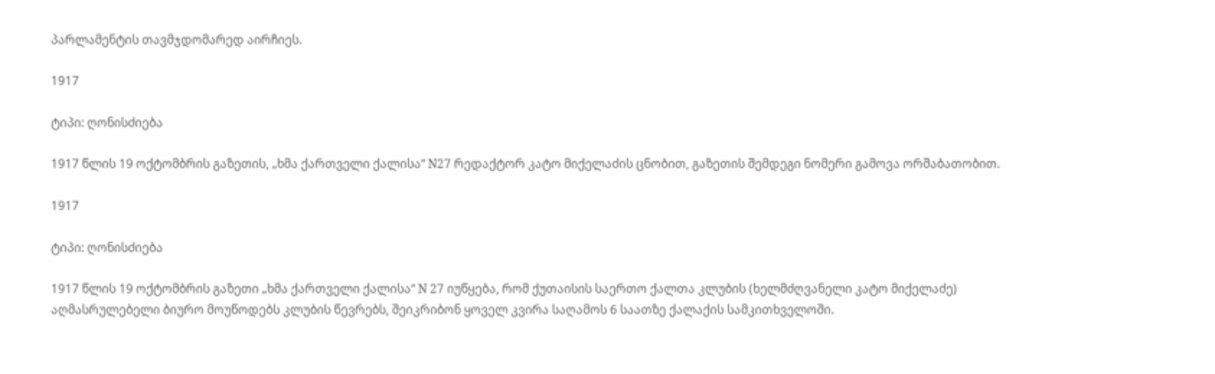პარლამენტის თავმჯდომარედ აირჩიეს.

1917

ტიპი: ღონისძიება

1917 წლის 19 ოქტომბრის გაზეთის, „ხმა ქართველი ქალისა“ N27 რედაქტორ კატო მიქელაძის ცნობით, გაზეთის შემდეგი ნომერი გამოვა ორშაბათობით.

1917

ტიპი: ღონისძიება

1917 წლის 19 ოქტომბრის გაზეთი „ხმა ქართველი ქალისა“ N 27 იუწყება, რომ ქუთაისის საერთო ქალთა კლუბის (ხელმძღვანელი კატო მიქელაძე) აღმასრულებელი ბიურო მოუწოდებს კლუბის წევრებს, შეიკრიბონ ყოველ კვირა საღამოს 6 საათზე ქალაქის სამკითხველოში.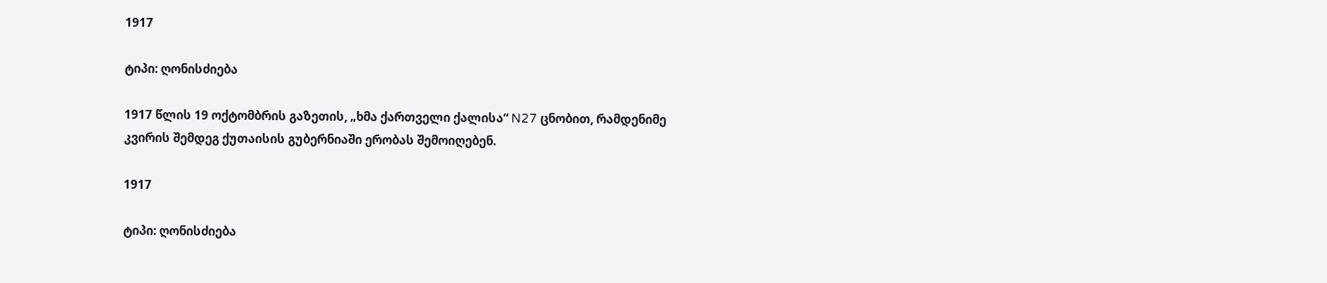1917

ტიპი: ღონისძიება

1917 წლის 19 ოქტომბრის გაზეთის, „ხმა ქართველი ქალისა“ N27 ცნობით, რამდენიმე კვირის შემდეგ ქუთაისის გუბერნიაში ერობას შემოიღებენ.

1917

ტიპი: ღონისძიება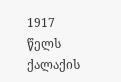1917 წელს ქალაქის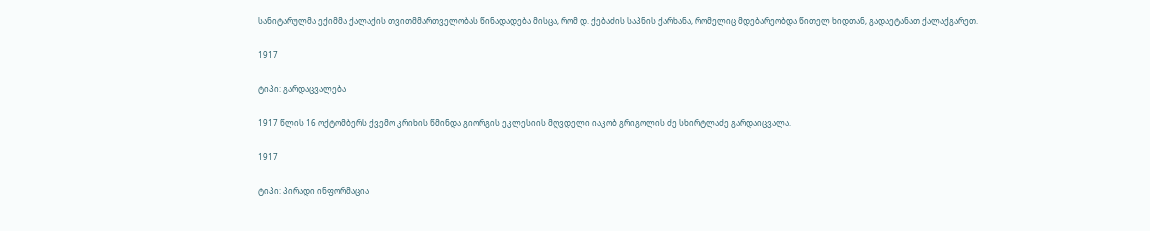სანიტარულმა ექიმმა ქალაქის თვითმმართველობას წინადადება მისცა, რომ დ. ქებაძის საპნის ქარხანა, რომელიც მდებარეობდა წითელ ხიდთან, გადაეტანათ ქალაქგარეთ.

1917

ტიპი: გარდაცვალება

1917 წლის 16 ოქტომბერს ქვემო კრიხის წმინდა გიორგის ეკლესიის მღვდელი იაკობ გრიგოლის ძე სხირტლაძე გარდაიცვალა.

1917

ტიპი: პირადი ინფორმაცია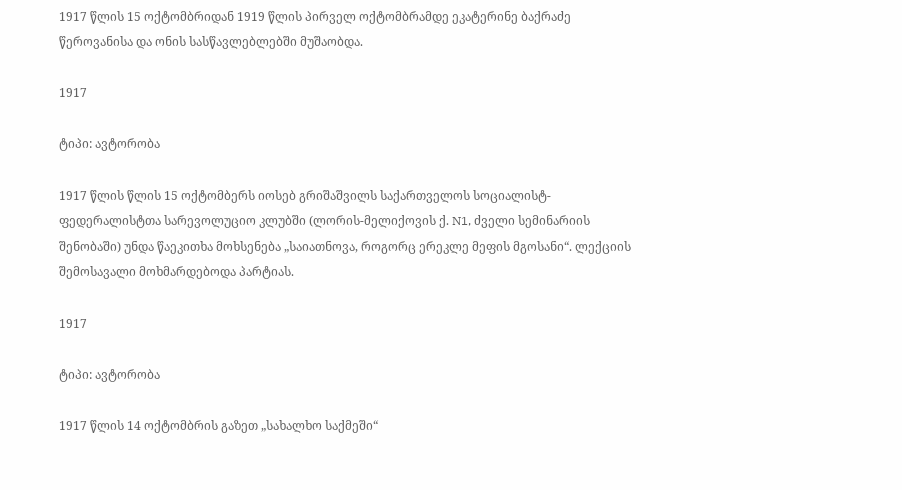1917 წლის 15 ოქტომბრიდან 1919 წლის პირველ ოქტომბრამდე ეკატერინე ბაქრაძე წეროვანისა და ონის სასწავლებლებში მუშაობდა.

1917

ტიპი: ავტორობა

1917 წლის წლის 15 ოქტომბერს იოსებ გრიშაშვილს საქართველოს სოციალისტ-ფედერალისტთა სარევოლუციო კლუბში (ლორის-მელიქოვის ქ. N1, ძველი სემინარიის შენობაში) უნდა წაეკითხა მოხსენება „საიათნოვა, როგორც ერეკლე მეფის მგოსანი“. ლექციის შემოსავალი მოხმარდებოდა პარტიას.

1917

ტიპი: ავტორობა

1917 წლის 14 ოქტომბრის გაზეთ „სახალხო საქმეში“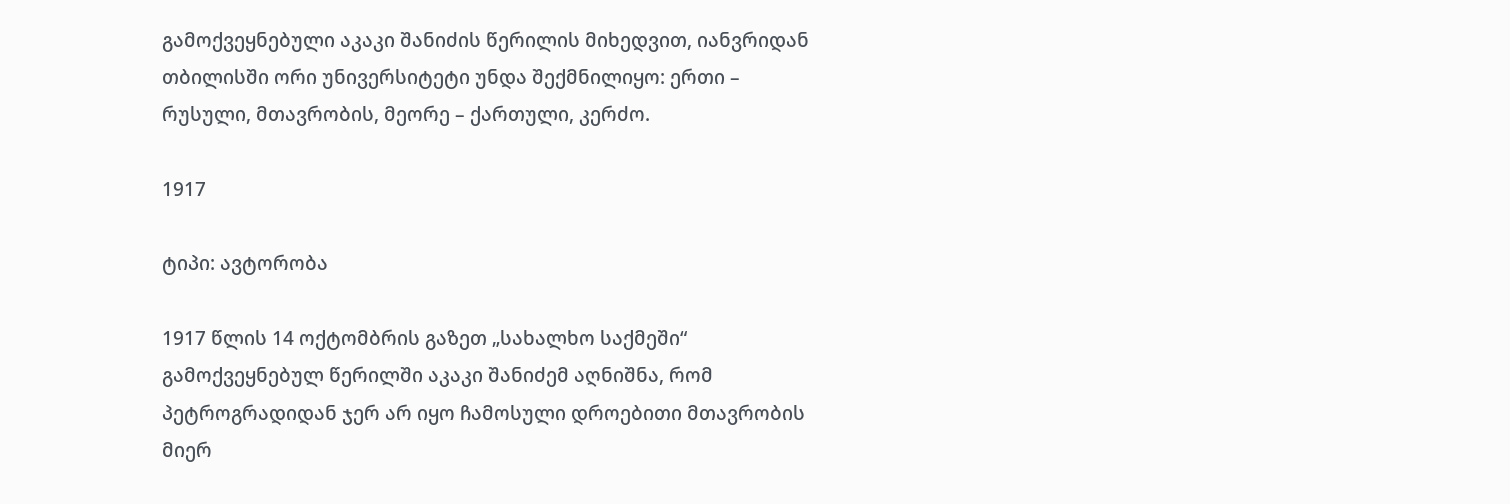გამოქვეყნებული აკაკი შანიძის წერილის მიხედვით, იანვრიდან თბილისში ორი უნივერსიტეტი უნდა შექმნილიყო: ერთი – რუსული, მთავრობის, მეორე – ქართული, კერძო.

1917

ტიპი: ავტორობა

1917 წლის 14 ოქტომბრის გაზეთ „სახალხო საქმეში“ გამოქვეყნებულ წერილში აკაკი შანიძემ აღნიშნა, რომ პეტროგრადიდან ჯერ არ იყო ჩამოსული დროებითი მთავრობის მიერ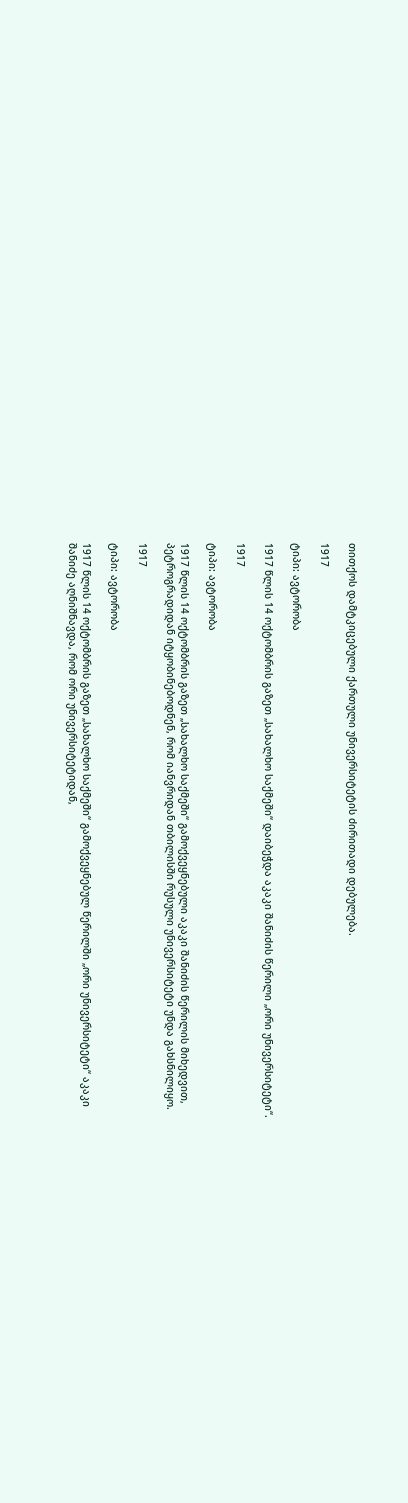თითქოს დამტკიცებული ქართული უნივერსიტეტის ძირითადი დებულება.

1917

ტიპი: ავტორობა

1917 წლის 14 ოქტომბრის გაზეთ „სახალხო საქმეში“ დაიბეჭდა აკაკი შანიძის წერილი „ორი უნივერსიტეტი“.

1917

ტიპი: ავტორობა

1917 წლის 14 ოქტომბრის გაზეთ „სახალხო საქმეში“ გამოქვეყნებული აკაკი შანიძის წერილის მიხედვით, პეტროგრადიდან იტყობინებოდნენ, რომ იანვრიდან თბილისში რუსული უნივერსიტეტი უნდა გახსნილიყო.

1917

ტიპი: ავტორობა

1917 წლის 14 ოქტომბრის გაზეთ „სახალხო საქმეში“ გამოქვეყნებულ წერილში „ორი უნივერსიტეტი“ აკაკი შანიძე აღნიშნავდა, რომ ორი უნივერსიტეტიდან,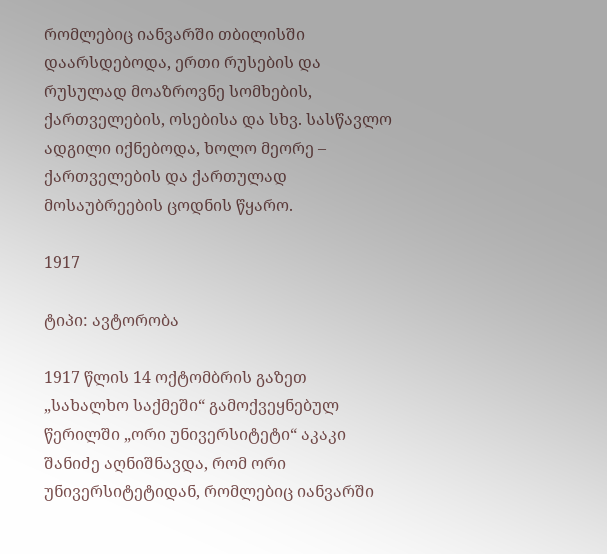რომლებიც იანვარში თბილისში დაარსდებოდა, ერთი რუსების და რუსულად მოაზროვნე სომხების, ქართველების, ოსებისა და სხვ. სასწავლო ადგილი იქნებოდა, ხოლო მეორე – ქართველების და ქართულად მოსაუბრეების ცოდნის წყარო.

1917

ტიპი: ავტორობა

1917 წლის 14 ოქტომბრის გაზეთ „სახალხო საქმეში“ გამოქვეყნებულ წერილში „ორი უნივერსიტეტი“ აკაკი შანიძე აღნიშნავდა, რომ ორი უნივერსიტეტიდან, რომლებიც იანვარში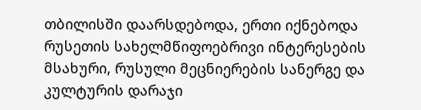თბილისში დაარსდებოდა, ერთი იქნებოდა რუსეთის სახელმწიფოებრივი ინტერესების მსახური, რუსული მეცნიერების სანერგე და კულტურის დარაჯი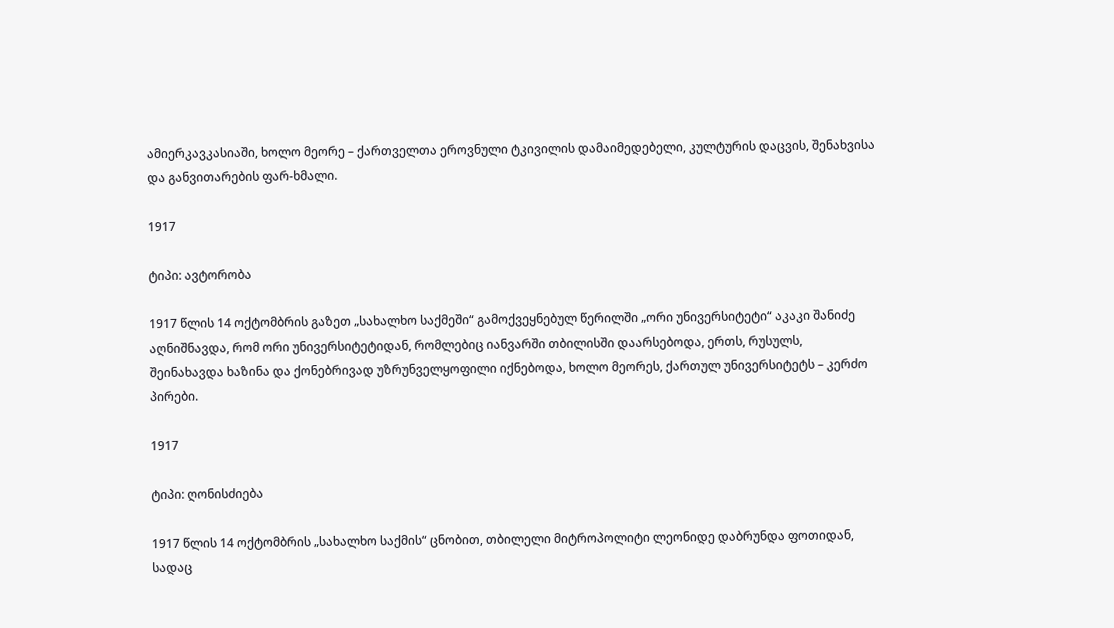ამიერკავკასიაში, ხოლო მეორე – ქართველთა ეროვნული ტკივილის დამაიმედებელი, კულტურის დაცვის, შენახვისა და განვითარების ფარ-ხმალი.

1917

ტიპი: ავტორობა

1917 წლის 14 ოქტომბრის გაზეთ „სახალხო საქმეში“ გამოქვეყნებულ წერილში „ორი უნივერსიტეტი“ აკაკი შანიძე აღნიშნავდა, რომ ორი უნივერსიტეტიდან, რომლებიც იანვარში თბილისში დაარსებოდა, ერთს, რუსულს, შეინახავდა ხაზინა და ქონებრივად უზრუნველყოფილი იქნებოდა, ხოლო მეორეს, ქართულ უნივერსიტეტს – კერძო პირები.

1917

ტიპი: ღონისძიება

1917 წლის 14 ოქტომბრის „სახალხო საქმის“ ცნობით, თბილელი მიტროპოლიტი ლეონიდე დაბრუნდა ფოთიდან, სადაც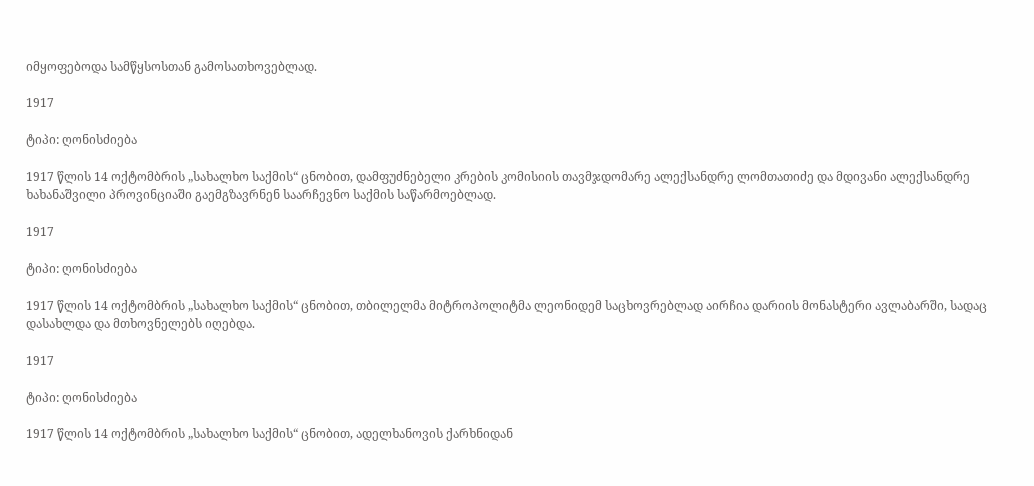იმყოფებოდა სამწყსოსთან გამოსათხოვებლად.

1917

ტიპი: ღონისძიება

1917 წლის 14 ოქტომბრის „სახალხო საქმის“ ცნობით, დამფუძნებელი კრების კომისიის თავმჯდომარე ალექსანდრე ლომთათიძე და მდივანი ალექსანდრე ხახანაშვილი პროვინციაში გაემგზავრნენ საარჩევნო საქმის საწარმოებლად.

1917

ტიპი: ღონისძიება

1917 წლის 14 ოქტომბრის „სახალხო საქმის“ ცნობით, თბილელმა მიტროპოლიტმა ლეონიდემ საცხოვრებლად აირჩია დარიის მონასტერი ავლაბარში, სადაც დასახლდა და მთხოვნელებს იღებდა.

1917

ტიპი: ღონისძიება

1917 წლის 14 ოქტომბრის „სახალხო საქმის“ ცნობით, ადელხანოვის ქარხნიდან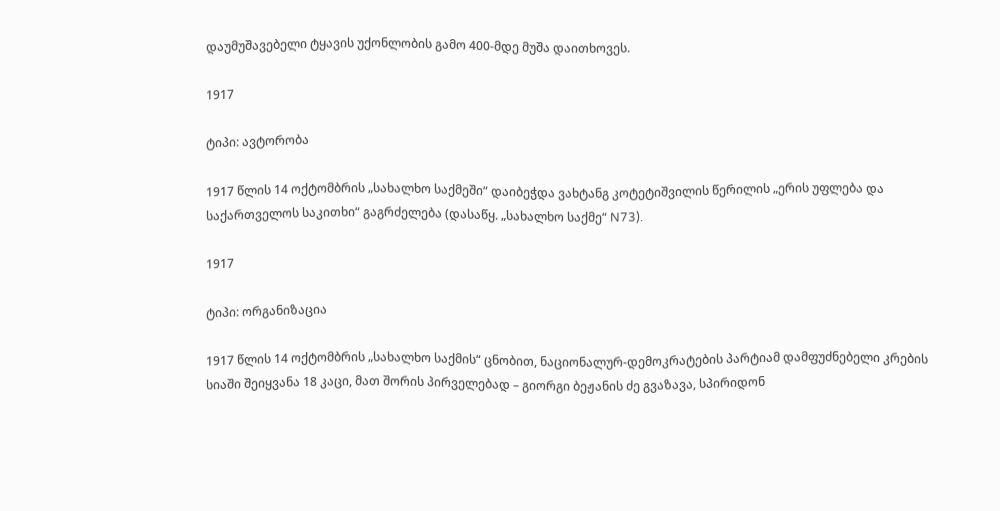დაუმუშავებელი ტყავის უქონლობის გამო 400-მდე მუშა დაითხოვეს.

1917

ტიპი: ავტორობა

1917 წლის 14 ოქტომბრის „სახალხო საქმეში“ დაიბეჭდა ვახტანგ კოტეტიშვილის წერილის „ერის უფლება და საქართველოს საკითხი“ გაგრძელება (დასაწყ. „სახალხო საქმე“ N73).

1917

ტიპი: ორგანიზაცია

1917 წლის 14 ოქტომბრის „სახალხო საქმის“ ცნობით, ნაციონალურ-დემოკრატების პარტიამ დამფუძნებელი კრების სიაში შეიყვანა 18 კაცი, მათ შორის პირველებად – გიორგი ბეჟანის ძე გვაზავა, სპირიდონ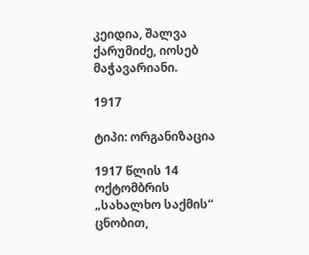კეიდია, შალვა ქარუმიძე, იოსებ მაჭავარიანი.

1917

ტიპი: ორგანიზაცია

1917 წლის 14 ოქტომბრის „სახალხო საქმის“ ცნობით,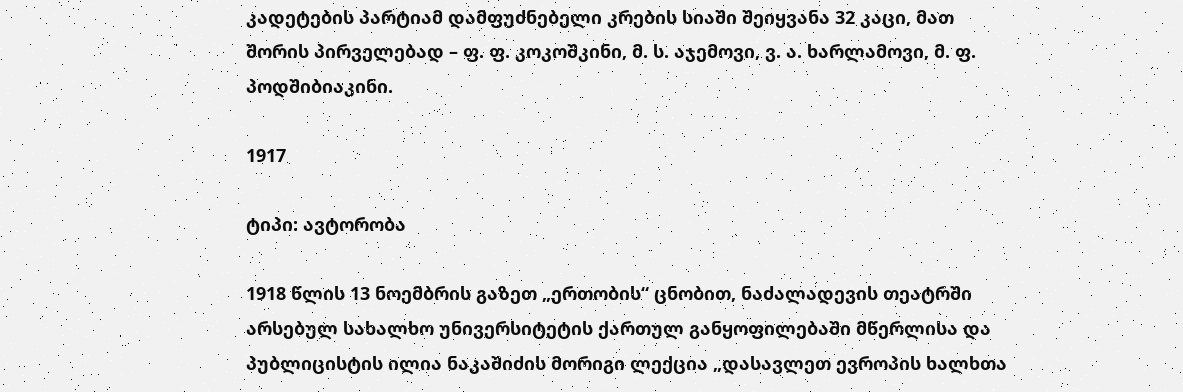კადეტების პარტიამ დამფუძნებელი კრების სიაში შეიყვანა 32 კაცი, მათ შორის პირველებად – ფ. ფ. კოკოშკინი, მ. ს. აჯემოვი, ვ. ა. ხარლამოვი, მ. ფ. პოდშიბიაკინი.

1917

ტიპი: ავტორობა

1918 წლის 13 ნოემბრის გაზეთ „ერთობის“ ცნობით, ნაძალადევის თეატრში არსებულ სახალხო უნივერსიტეტის ქართულ განყოფილებაში მწერლისა და პუბლიცისტის ილია ნაკაშიძის მორიგი ლექცია „დასავლეთ ევროპის ხალხთა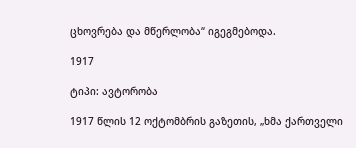ცხოვრება და მწერლობა“ იგეგმებოდა.

1917

ტიპი: ავტორობა

1917 წლის 12 ოქტომბრის გაზეთის, „ხმა ქართველი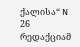ქალისა“ N 26 რედაქციამ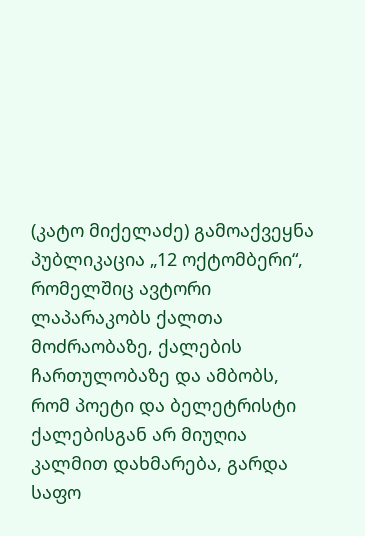(კატო მიქელაძე) გამოაქვეყნა პუბლიკაცია „12 ოქტომბერი“, რომელშიც ავტორი ლაპარაკობს ქალთა მოძრაობაზე, ქალების ჩართულობაზე და ამბობს, რომ პოეტი და ბელეტრისტი ქალებისგან არ მიუღია კალმით დახმარება, გარდა საფო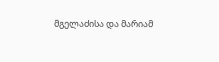მგელაძისა და მარიამ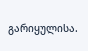გარიყულისა.